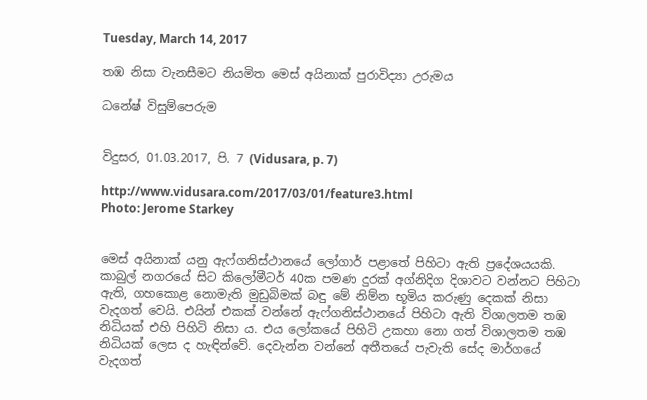Tuesday, March 14, 2017

තඹ නිසා වැනසීමට නියමිත මෙස්‌ අයිනාක්‌ පුරාවිද්‍යා උරුමය

ධනේෂ් විසුම්පෙරුම


විදුසර, 01.03.2017, පි. 7 (Vidusara, p. 7)

http://www.vidusara.com/2017/03/01/feature3.html
Photo: Jerome Starkey


මෙස්‌ අයිනාක්‌ යනු ඇෆ්ගනිස්‌ථානයේ ලෝගාර් පළාතේ පිහිටා ඇති ප්‍රදේශයයකි. කාබුල් නගරයේ සිට කිලෝමීටර් 40ක පමණ දුරක්‌ අග්නිදිග දිශාවට වන්නට පිහිටා ඇති, ගහකොළ නොමැති මුඩුබිමක්‌ බඳු මේ නිම්න භූමිය කරුණු දෙකක්‌ නිසා වැදගත් වෙයි. එයින් එකක්‌ වන්නේ ඇෆ්ගනිස්‌ථානයේ පිහිටා ඇති විශාලතම තඹ නිධියක්‌ එහි පිහිටි නිසා ය. එය ලෝකයේ පිහිටි උකහා නො ගත් විශාලතම තඹ නිධියක්‌ ලෙස ද හැඳින්වේ. දෙවැන්න වන්නේ අතීතයේ පැවැති සේද මාර්ගයේ වැදගත්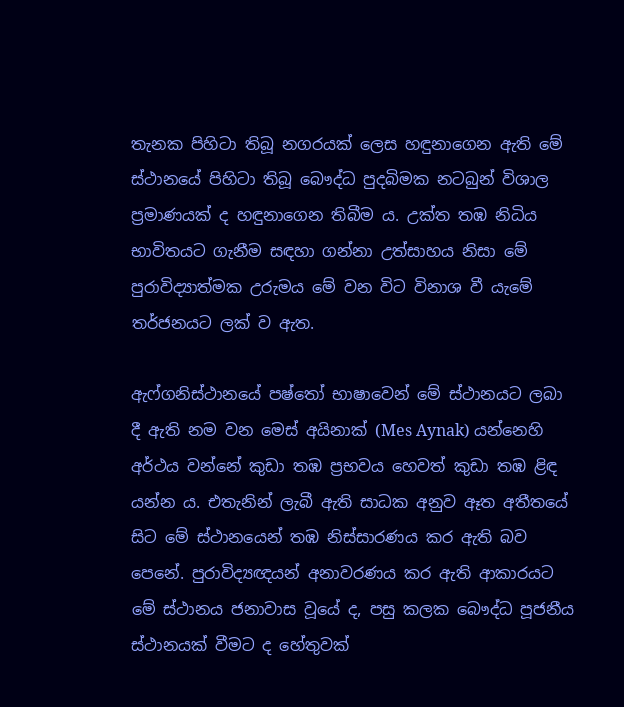තැනක පිහිටා තිබූ නගරයක්‌ ලෙස හඳුනාගෙන ඇති මේ ස්‌ථානයේ පිහිටා තිබූ බෞද්ධ පුදබිමක නටබුන් විශාල ප්‍රමාණයක්‌ ද හඳුනාගෙන තිබීම ය. උක්‌ත තඹ නිධිය භාවිතයට ගැනීම සඳහා ගන්නා උත්සාහය නිසා මේ පුරාවිද්‍යාත්මක උරුමය මේ වන විට විනාශ වී යැමේ තර්ජනයට ලක්‌ ව ඇත.

ඇෆ්ගනිස්‌ථානයේ පෂ්තෝ භාෂාවෙන් මේ ස්‌ථානයට ලබා දී ඇති නම වන මෙස්‌ අයිනාක්‌ (Mes Aynak) යන්නෙහි අර්ථය වන්නේ කුඩා තඹ ප්‍රභවය හෙවත් කුඩා තඹ ළිඳ යන්න ය. එතැනින් ලැබී ඇති සාධක අනුව ඈත අතීතයේ සිට මේ ස්‌ථානයෙන් තඹ නිස්‌සාරණය කර ඇති බව පෙනේ. පුරාවිද්‍යඥයන් අනාවරණය කර ඇති ආකාරයට මේ ස්‌ථානය ජනාවාස වූයේ ද, පසු කලක බෞද්ධ පූජනීය ස්‌ථානයක්‌ වීමට ද හේතුවක්‌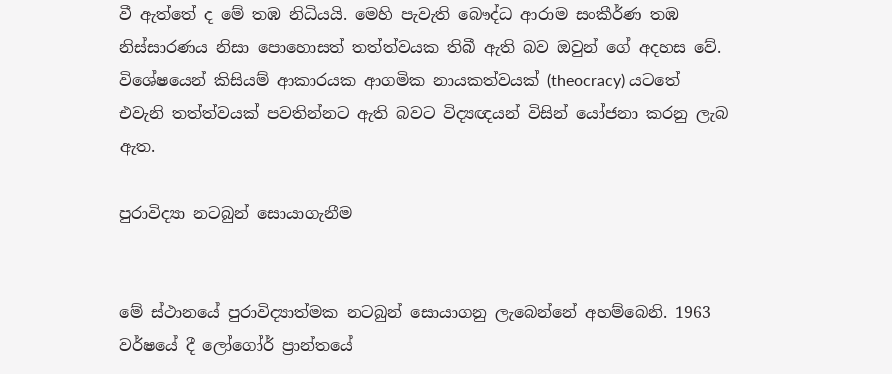වී ඇත්තේ ද මේ තඹ නිධියයි. මෙහි පැවැති බෞද්ධ ආරාම සංකීර්ණ තඹ නිස්‌සාරණය නිසා පොහොසත් තත්ත්වයක තිබී ඇති බව ඔවුන් ගේ අදහස වේ. විශේෂයෙන් කිසියම් ආකාරයක ආගමික නායකත්වයක්‌ (theocracy) යටතේ එවැනි තත්ත්වයක්‌ පවතින්නට ඇති බවට විද්‍යඥයන් විසින් යෝජනා කරනු ලැබ ඇත.

පුරාවිද්‍යා නටබුන් සොයාගැනීම


මේ ස්‌ථානයේ පුරාවිද්‍යාත්මක නටබුන් සොයාගනු ලැබෙන්නේ අහම්බෙනි. 1963 වර්ෂයේ දී ලෝගෝර් ප්‍රාන්තයේ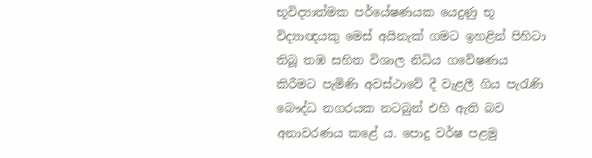භූවිද්‍යාත්මක පර්යේෂණයක යෙදුණු භූ විද්‍යාඥයකු මෙස්‌ අයිනැක්‌ ගමට ඉහළින් පිහිටා තිබූ තඹ සහිත විශාල නිධිය ගවේෂණය කිරීමට පැමිණි අවස්‌ථාවේ දී වැළලී ගිය පැරැණි බෞද්ධ නගරයක නටබුන් එහි ඇති බව අනාවරණය කළේ ය. පොදු වර්ෂ පළමු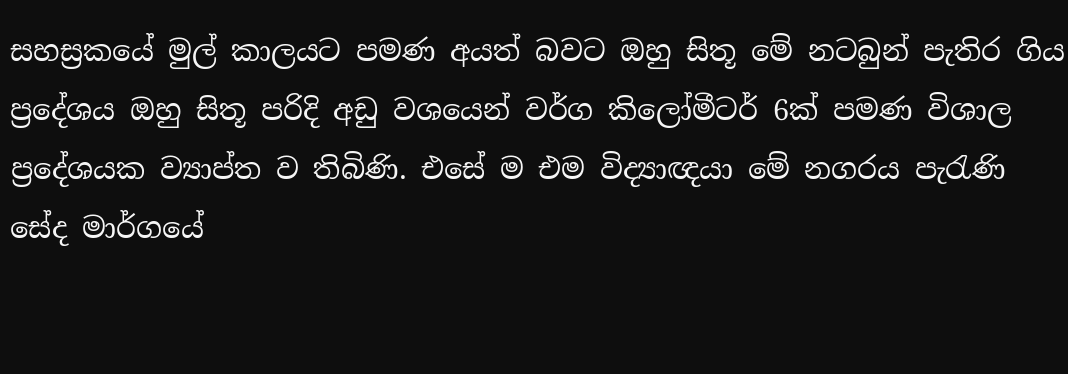සහස්‍රකයේ මුල් කාලයට පමණ අයත් බවට ඔහු සිතූ මේ නටබුන් පැතිර ගිය ප්‍රදේශය ඔහු සිතූ පරිදි අඩු වශයෙන් වර්ග කිලෝමීටර් 6ක්‌ පමණ විශාල ප්‍රදේශයක ව්‍යාප්ත ව තිබිණි. එසේ ම එම විද්‍යාඥයා මේ නගරය පැරැණි සේද මාර්ගයේ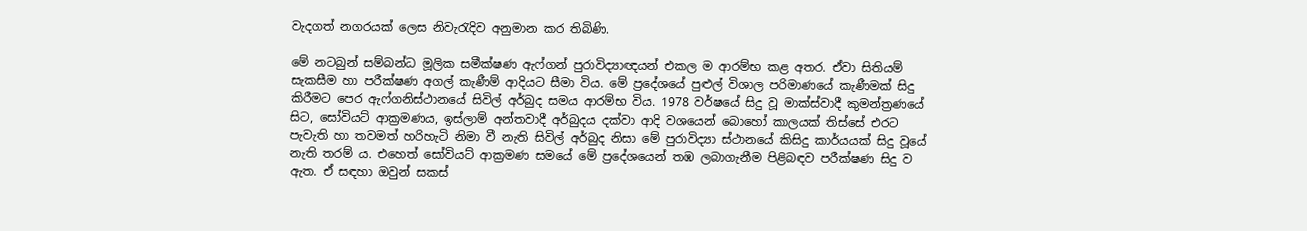වැදගත් නගරයක්‌ ලෙස නිවැරැදිව අනුමාන කර තිබිණි.

මේ නටබුන් සම්බන්ධ මූලික සමීක්‌ෂණ ඇෆ්ගන් පුරාවිද්‍යාඥයන් එකල ම ආරම්භ කළ අතර. ඒවා සිතියම් සැකසීම හා පරීක්‌ෂණ අගල් කැණීම් ආදියට සීමා විය. මේ ප්‍රදේශයේ පුළුල් විශාල පරිමාණයේ කැණීමක්‌ සිදු කිරීමට පෙර ඇෆ්ගනිස්‌ථානයේ සිවිල් අර්බුද සමය ආරම්භ විය. 1978 වර්ෂයේ සිදු වූ මාක්‌ස්‌වාදී කුමන්ත්‍රණයේ සිට, සෝවියට්‌ ආක්‍රමණය, ඉස්‌ලාම් අන්තවාදී අර්බුදය දක්‌වා ආදි වශයෙන් බොහෝ කාලයක්‌ තිස්‌සේ එරට පැවැති හා තවමත් හරිහැටි නිමා වී නැති සිවිල් අර්බුද නිසා මේ පුරාවිද්‍යා ස්‌ථානයේ කිසිදු කාර්යයක්‌ සිදු වූයේ නැති තරම් ය. එහෙත් සෝවියට්‌ ආක්‍රමණ සමයේ මේ ප්‍රදේශයෙන් තඹ ලබාගැනීම පිළිබඳව පරීක්‌ෂණ සිදු ව ඇත. ඒ සඳහා ඔවුන් සකස්‌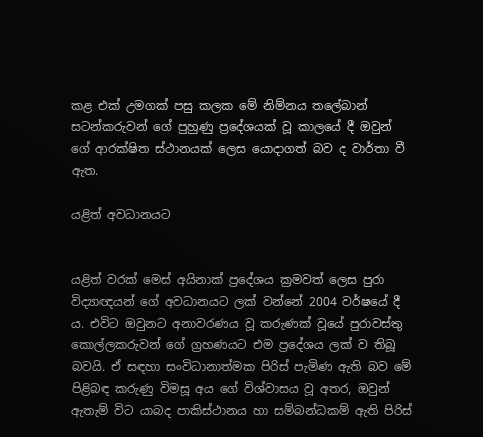කළ එක්‌ උමගක්‌ පසු කලක මේ නිම්නය තලේබාන් සටන්කරුවන් ගේ පුහුණු ප්‍රදේශයක්‌ වූ කාලයේ දී ඔවුන් ගේ ආරක්‌ෂිත ස්‌ථානයක්‌ ලෙස යොදාගත් බව ද වාර්තා වී ඇත.

යළිත් අවධානයට


යළිත් වරක්‌ මෙස්‌ අයිනාක්‌ ප්‍රදේශය ක්‍රමවත් ලෙස පුරා විද්‍යාඥයන් ගේ අවධානයට ලක්‌ වන්නේ 2004 වර්ෂයේ දී ය. එවිට ඔවුනට අනාවරණය වූ කරුණක්‌ වූයේ පුරාවස්‌තු කොල්ලකරුවන් ගේ ග්‍රහණයට එම ප්‍රදේශය ලක්‌ ව තිබූ බවයි. ඒ සඳහා සංවිධානාත්මක පිරිස්‌ පැමිණ ඇති බව මේ පිළිබඳ කරුණු විමසූ අය ගේ විශ්වාසය වූ අතර, ඔවුන් ඇතැම් විට යාබද පාකිස්‌ථානය හා සම්බන්ධකම් ඇති පිරිස්‌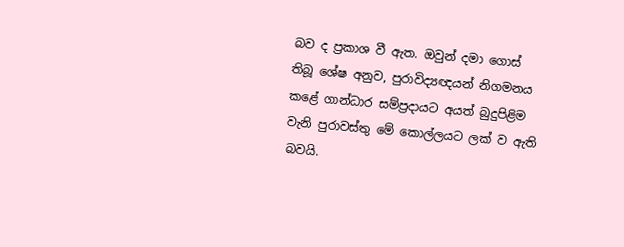බව ද ප්‍රකාශ වී ඇත. ඔවුන් දමා ගොස්‌ තිබූ ශේෂ අනුව, පුරාවිද්‍යඥයන් නිගමනය කළේ ගාන්ධාර සම්ප්‍රදායට අයත් බුදුපිළිම වැනි පුරාවස්‌තු මේ කොල්ලයට ලක්‌ ව ඇති බවයි.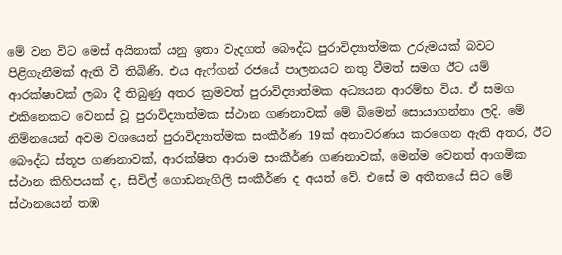මේ වන විට මෙස්‌ අයිනාක්‌ යනු ඉතා වැදගත් බෞද්ධ පුරාවිද්‍යාත්මක උරුමයක්‌ බවට පිළිගැනීමක්‌ ඇති වී තිබිණි. එය ඇෆ්ගන් රජයේ පාලනයට නතු වීමත් සමග ඊට යම් ආරක්‌ෂාවක්‌ ලබා දී තිබුණු අතර ක්‍රමවත් පුරාවිද්‍යාත්මක අධ්‍යයන ආරම්භ විය. ඒ සමග එකිනෙකට වෙනස්‌ වූ පුරාවිද්‍යාත්මක ස්‌ථාන ගණනාවක්‌ මේ බිමෙන් සොයාගන්නා ලදි. මේ නිම්නයෙන් අවම වශයෙන් පුරාවිද්‍යාත්මක සංකීර්ණ 19ක්‌ අනාවරණය කරගෙන ඇති අතර, ඊට බෞද්ධ ස්‌තූප ගණනාවක්‌, ආරක්‌ෂිත ආරාම සංකීර්ණ ගණනාවක්‌, මෙන්ම වෙනත් ආගමික ස්‌ථාන කිහිපයක්‌ ද, සිවිල් ගොඩනැගිලි සංකීර්ණ ද අයත් වේ. එසේ ම අතීතයේ සිට මේ ස්‌ථානයෙන් තඹ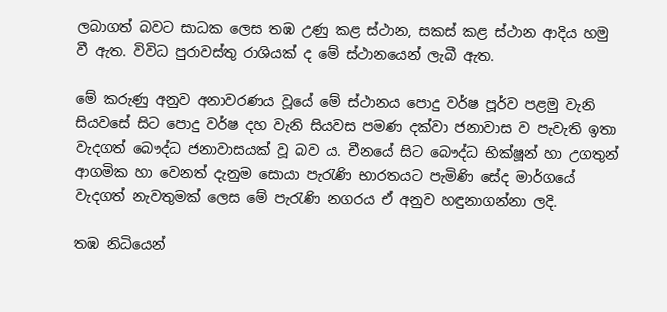ලබාගත් බවට සාධක ලෙස තඹ උණු කළ ස්‌ථාන, සකස්‌ කළ ස්‌ථාන ආදිය හමු වී ඇත. විවිධ පුරාවස්‌තු රාශියක්‌ ද මේ ස්‌ථානයෙන් ලැබී ඇත.

මේ කරුණු අනුව අනාවරණය වූයේ මේ ස්‌ථානය පොදු වර්ෂ පූර්ව පළමු වැනි සියවසේ සිට පොදු වර්ෂ දහ වැනි සියවස පමණ දක්‌වා ජනාවාස ව පැවැති ඉතා වැදගත් බෞද්ධ ජනාවාසයක්‌ වූ බව ය. චීනයේ සිට බෞද්ධ භික්‌ෂූන් හා උගතුන් ආගමික හා වෙනත් දැනුම සොයා පැරැණි භාරතයට පැමිණි සේද මාර්ගයේ වැදගත් නැවතුමක්‌ ලෙස මේ පැරැණි නගරය ඒ අනුව හඳුනාගන්නා ලදි.

තඹ නිධියෙන්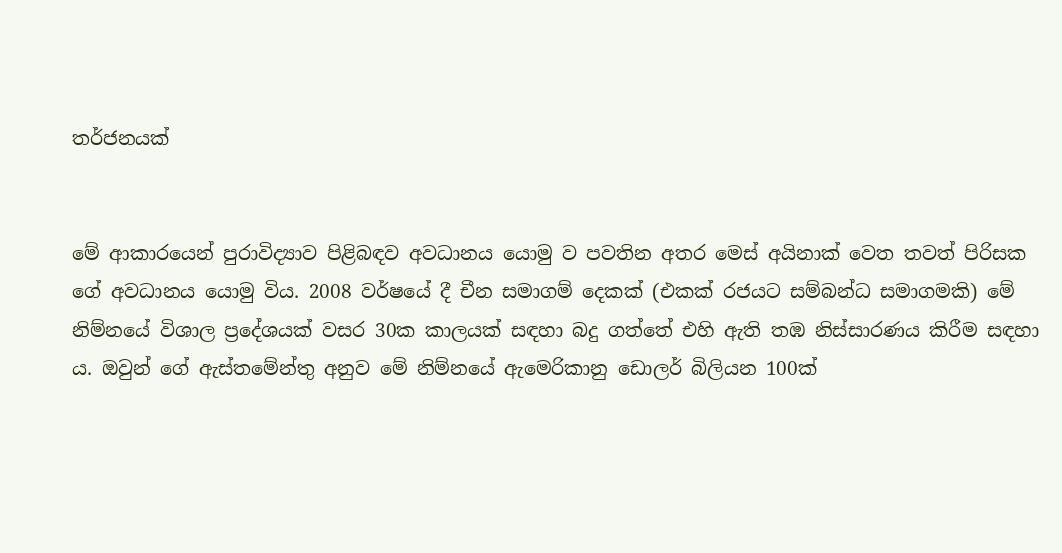තර්ජනයක්‌


මේ ආකාරයෙන් පුරාවිද්‍යාව පිළිබඳව අවධානය යොමු ව පවතින අතර මෙස්‌ අයිනාක්‌ වෙත තවත් පිරිසක ගේ අවධානය යොමු විය. 2008 වර්ෂයේ දී චීන සමාගම් දෙකක්‌ (එකක්‌ රජයට සම්බන්ධ සමාගමකි) මේ නිම්නයේ විශාල ප්‍රදේශයක්‌ වසර 30ක කාලයක්‌ සඳහා බදු ගත්තේ එහි ඇති තඹ නිස්‌සාරණය කිරීම සඳහා ය. ඔවුන් ගේ ඇස්‌තමේන්තු අනුව මේ නිම්නයේ ඇමෙරිකානු ඩොලර් බිලියන 100ක්‌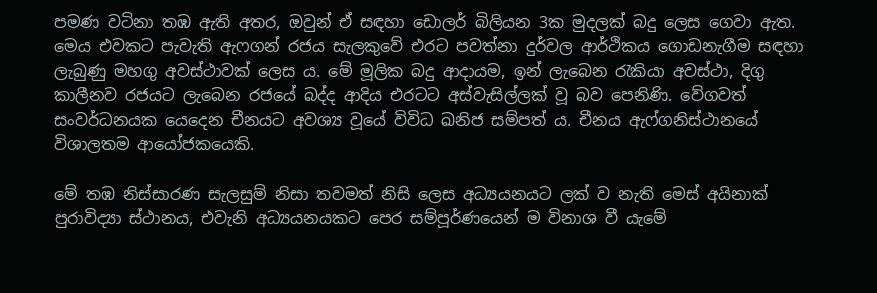පමණ වටිනා තඹ ඇති අතර, ඔවුන් ඒ සඳහා ඩොලර් බිලියන 3ක මුදලක්‌ බදු ලෙස ගෙවා ඇත. මෙය එවකට පැවැති ඇෆගන් රජය සැලකුවේ එරට පවත්නා දුර්වල ආර්ථිකය ගොඩනැගීම සඳහා ලැබුණු මහගු අවස්‌ථාවක්‌ ලෙස ය. මේ මූලික බදු ආදායම, ඉන් ලැබෙන රැකියා අවස්‌ථා, දිගු කාලීනව රජයට ලැබෙන රජයේ බද්ද ආදිය එරටට අස්‌වැසිල්ලක්‌ වූ බව පෙනිණි. වේගවත් සංවර්ධනයක යෙදෙන චීනයට අවශ්‍ය වූයේ විවිධ ඛනිජ සම්පත් ය. චීනය ඇෆ්ගනිස්‌ථානයේ විශාලතම ආයෝජකයෙකි.

මේ තඹ නිස්‌සාරණ සැලසුම් නිසා තවමත් නිසි ලෙස අධ්‍යයනයට ලක්‌ ව නැති මෙස්‌ අයිනාක්‌ පුරාවිද්‍යා ස්‌ථානය, එවැනි අධ්‍යයනයකට පෙර සම්පූර්ණයෙන් ම විනාශ වී යැමේ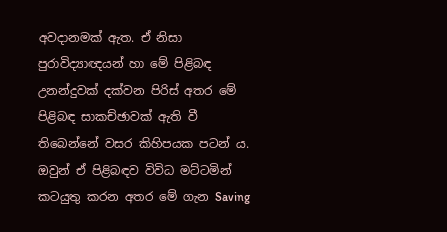අවදානමක්‌ ඇත. ඒ නිසා පුරාවිද්‍යාඥයන් හා මේ පිළිබඳ උනන්දුවක්‌ දක්‌වන පිරිස්‌ අතර මේ පිළිබඳ සාකච්ඡාවක්‌ ඇති වී තිබෙන්නේ වසර කිහිපයක පටන් ය. ඔවුන් ඒ පිළිබඳව විවිධ මට්‌ටමින් කටයුතු කරන අතර මේ ගැන Saving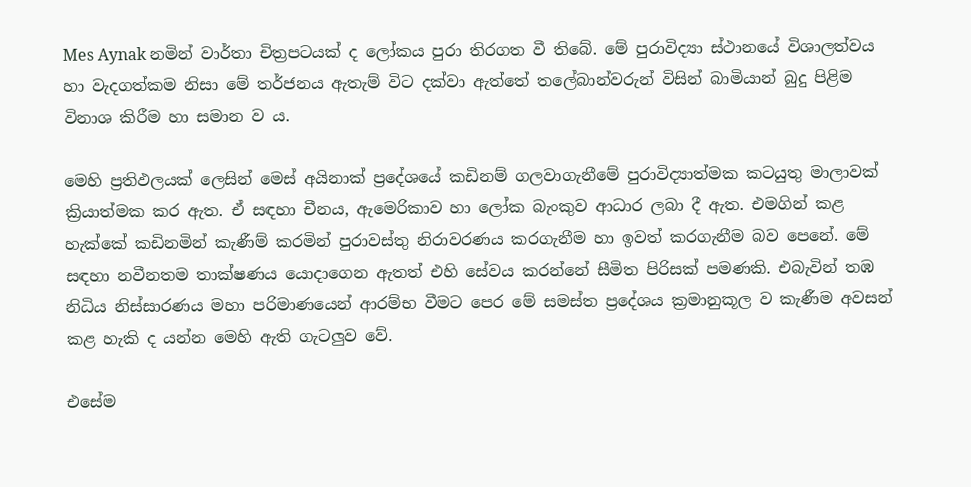Mes Aynak නමින් වාර්තා චිත්‍රපටයක්‌ ද ලෝකය පුරා තිරගත වී තිබේ. මේ පුරාවිද්‍යා ස්‌ථානයේ විශාලත්වය හා වැදගත්කම නිසා මේ තර්ජනය ඇතැම් විට දක්‌වා ඇත්තේ තලේබාන්වරුන් විසින් බාමියාන් බුදු පිළිම විනාශ කිරීම හා සමාන ව ය.

මෙහි ප්‍රතිඵලයක්‌ ලෙසින් මෙස්‌ අයිනාක්‌ ප්‍රදේශයේ කඩිනම් ගලවාගැනීමේ පුරාවිද්‍යාත්මක කටයුතු මාලාවක්‌ ක්‍රියාත්මක කර ඇත. ඒ සඳහා චීනය, ඇමෙරිකාව හා ලෝක බැංකුව ආධාර ලබා දී ඇත. එමගින් කළ හැක්‌කේ කඩිනමින් කැණීම් කරමින් පුරාවස්‌තු නිරාවරණය කරගැනීම හා ඉවත් කරගැනීම බව පෙනේ. මේ සඳහා නවීනතම තාක්‌ෂණය යොදාගෙන ඇතත් එහි සේවය කරන්නේ සීමිත පිරිසක්‌ පමණකි. එබැවින් තඹ නිධිය නිස්‌සාරණය මහා පරිමාණයෙන් ආරම්භ වීමට පෙර මේ සමස්‌ත ප්‍රදේශය ක්‍රමානුකූල ව කැණීම අවසන් කළ හැකි ද යන්න මෙහි ඇති ගැටලුව වේ.

එසේම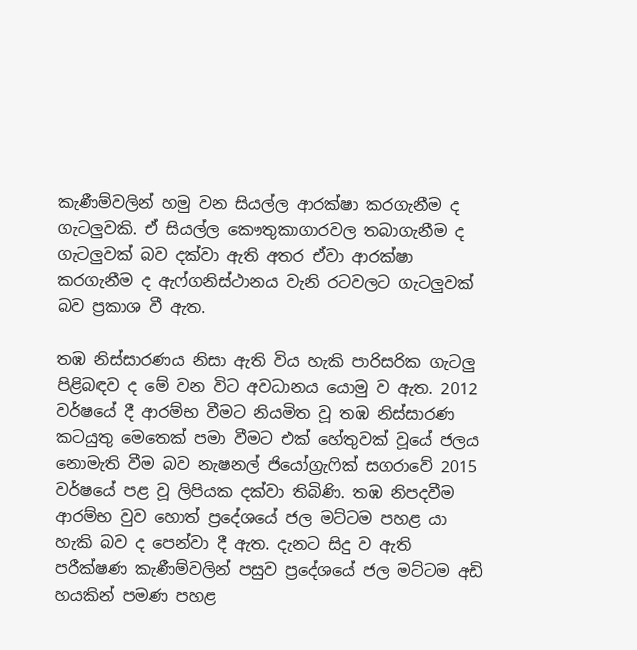කැණීම්වලින් හමු වන සියල්ල ආරක්‌ෂා කරගැනීම ද ගැටලුවකි. ඒ සියල්ල කෞතුකාගාරවල තබාගැනීම ද ගැටලුවක්‌ බව දක්‌වා ඇති අතර ඒවා ආරක්‌ෂා කරගැනීම ද ඇෆ්ගනිස්‌ථානය වැනි රටවලට ගැටලුවක්‌ බව ප්‍රකාශ වී ඇත.

තඹ නිස්‌සාරණය නිසා ඇති විය හැකි පාරිසරික ගැටලු පිළිබඳව ද මේ වන විට අවධානය යොමු ව ඇත. 2012 වර්ෂයේ දී ආරම්භ වීමට නියමිත වූ තඹ නිස්‌සාරණ කටයුතු මෙතෙක්‌ පමා වීමට එක්‌ හේතුවක්‌ වූයේ ජලය නොමැති වීම බව නැෂනල් ජියෝග්‍රැෆික්‌ සගරාවේ 2015 වර්ෂයේ පළ වූ ලිපියක දක්‌වා තිබිණි. තඹ නිපදවීම ආරම්භ වුව හොත් ප්‍රදේශයේ ජල මට්‌ටම පහළ යා හැකි බව ද පෙන්වා දී ඇත. දැනට සිදු ව ඇති පරීක්‌ෂණ කැණීම්වලින් පසුව ප්‍රදේශයේ ජල මට්‌ටම අඩි හයකින් පමණ පහළ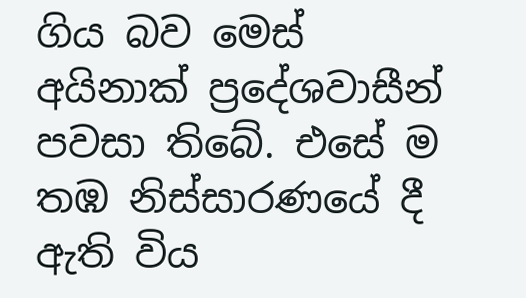ගිය බව මෙස්‌ අයිනාක්‌ ප්‍රදේශවාසීන් පවසා තිබේ. එසේ ම තඹ නිස්‌සාරණයේ දී ඇති විය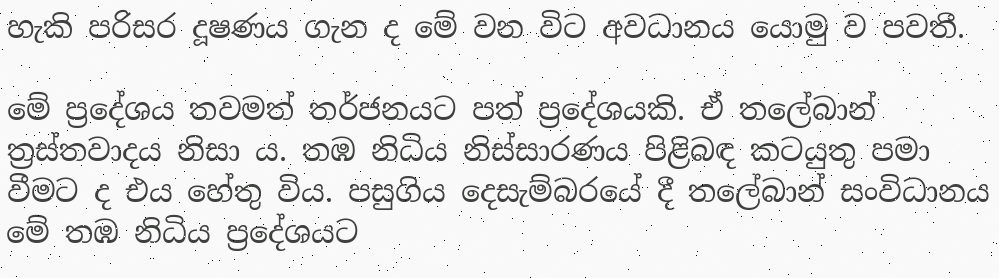හැකි පරිසර දූෂණය ගැන ද මේ වන විට අවධානය යොමු ව පවතී.

මේ ප්‍රදේශය තවමත් තර්ජනයට පත් ප්‍රදේශයකි. ඒ තලේබාන් ත්‍රස්‌තවාදය නිසා ය. තඹ නිධිය නිස්‌සාරණය පිළිබඳ කටයුතු පමා වීමට ද එය හේතු විය. පසුගිය දෙසැම්බරයේ දී තලේබාන් සංවිධානය මේ තඹ නිධිය ප්‍රදේශයට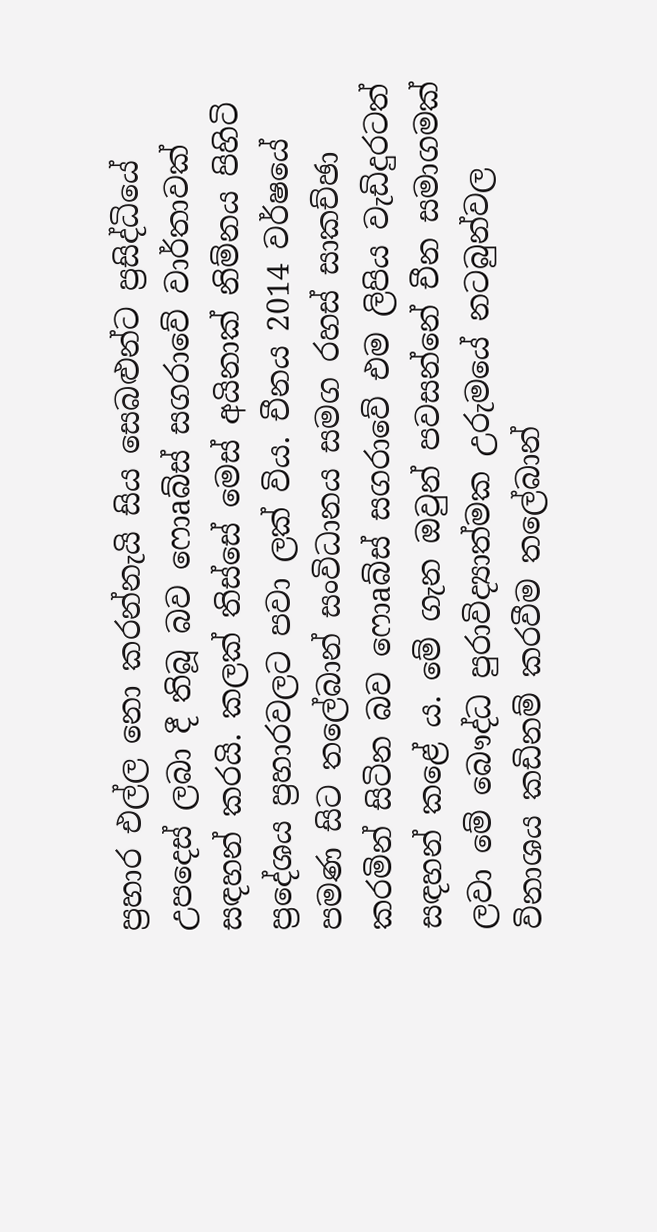ප්‍රහාර එල්ල නො කරන්නැයි සිය සෙබළුන්ට ප්‍රසිද්ධියේ උපදෙස්‌ ලබා දී තිබූ බව ෆොaබ්ස්‌ සගරාවේ වාර්තාවක්‌ සඳහන් කරයි. කලක්‌ තිස්‌සේ මෙස්‌ අයිනාක්‌ නිම්නය පිහිටි ප්‍රදේශය ප්‍රහාරවලට පවා ලක්‌ විය. චීනය 2014 වර්ෂයේ පමණ සිට තලේබාන් සංවිධානය සමග රහස්‌ සාකච්ඡා කරමින් සිටින බව ෆොaබ්ස්‌ සගරාවේ එම ලිපිය වැඩිදුරටත් සඳහන් කළේ ය. මේ ගැන ඔවුන් පවසන්නේ චීන සමාගමක්‌ ලවා මේ බෞද්ධ පුරාවිද්‍යාත්මක උරුමයේ නටබුන්වල විනාශය කඩිනම් කරවීම තලේබාන්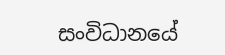සංවිධානයේ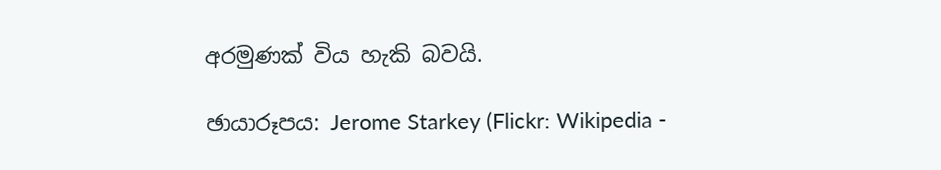අරමුණක්‌ විය හැකි බවයි.

ඡායාරූපය: Jerome Starkey (Flickr: Wikipedia -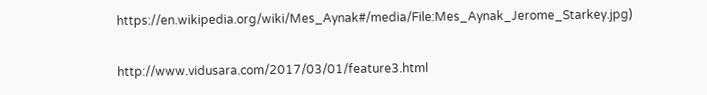https://en.wikipedia.org/wiki/Mes_Aynak#/media/File:Mes_Aynak_Jerome_Starkey.jpg)

http://www.vidusara.com/2017/03/01/feature3.html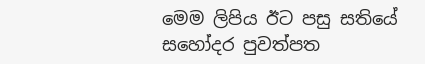මෙම ලිපිය ඊට පසු සතියේ සහෝදර පුවත්පත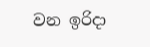වන ඉරිදා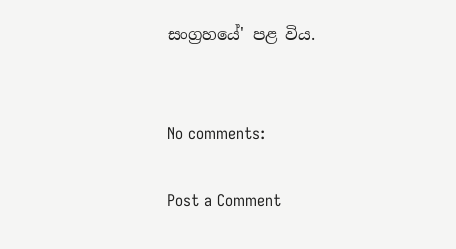සංග්‍රහයේ' පළ විය.


No comments:

Post a Comment